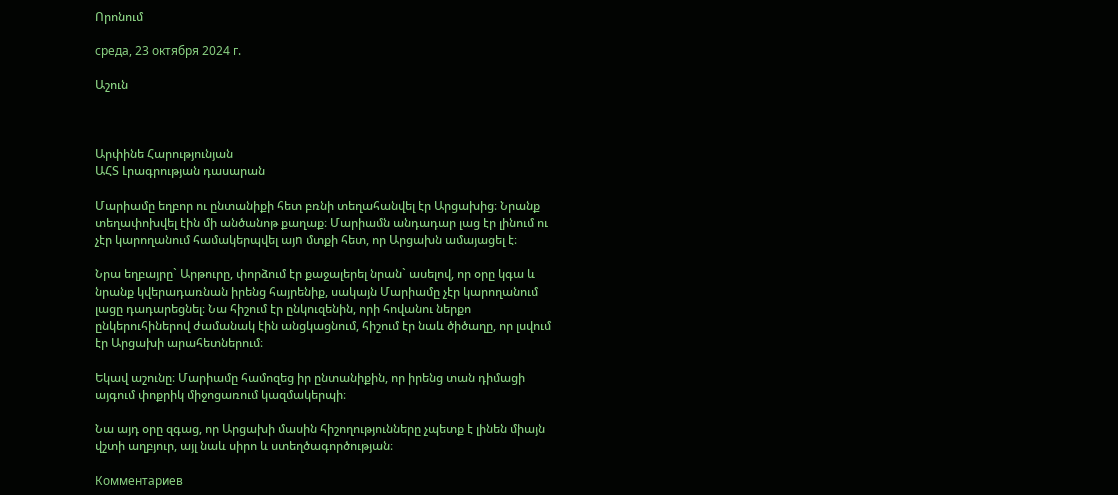Որոնում

среда, 23 октября 2024 г.

Աշուն



Արփինե Հարությունյան
ԱՀՏ Լրագրության դասարան

Մարիամը եղբոր ու ընտանիքի հետ բռնի տեղահանվել էր Արցախից։ Նրանք տեղափոխվել էին մի անծանոթ քաղաք։ Մարիամն անդադար լաց էր լինում ու չէր կարողանում համակերպվել այn մտքի հետ, որ Արցախն ամայացել է։

Նրա եղբայրը` Արթուրը, փորձում էր քաջալերել նրան` ասելով, որ օրը կգա և նրանք կվերադառնան իրենց հայրենիք, սակայն Մարիամը չէր կարողանում լացը դադարեցնել։ Նա հիշում էր ընկուզենին, որի հովանու ներքո ընկերուհիներով ժամանակ էին անցկացնում, հիշում էր նաև ծիծաղը, որ լսվում էր Արցախի արահետներում։

Եկավ աշունը։ Մարիամը համոզեց իր ընտանիքին, որ իրենց տան դիմացի այգում փոքրիկ միջոցառում կազմակերպի։

Նա այդ օրը զգաց, որ Արցախի մասին հիշողությունները չպետք է լինեն միայն վշտի աղբյուր, այլ նաև սիրո և ստեղծագործության։

Комментариев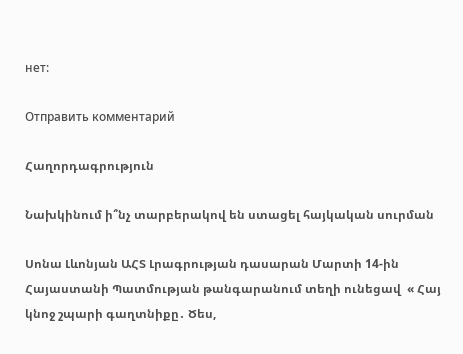нет:

Отправить комментарий

Հաղորդագրություն

Նախկինում ի՞նչ տարբերակով են ստացել հայկական սուրման

Սոնա Լևոնյան ԱՀՏ Լրագրության դասարան Մարտի 14-ին Հայաստանի Պատմության թանգարանում տեղի ունեցավ  « Հայ կնոջ շպարի գաղտնիքը․ Ծես,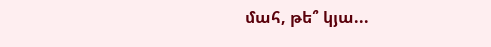մահ, թե՞ կյա...